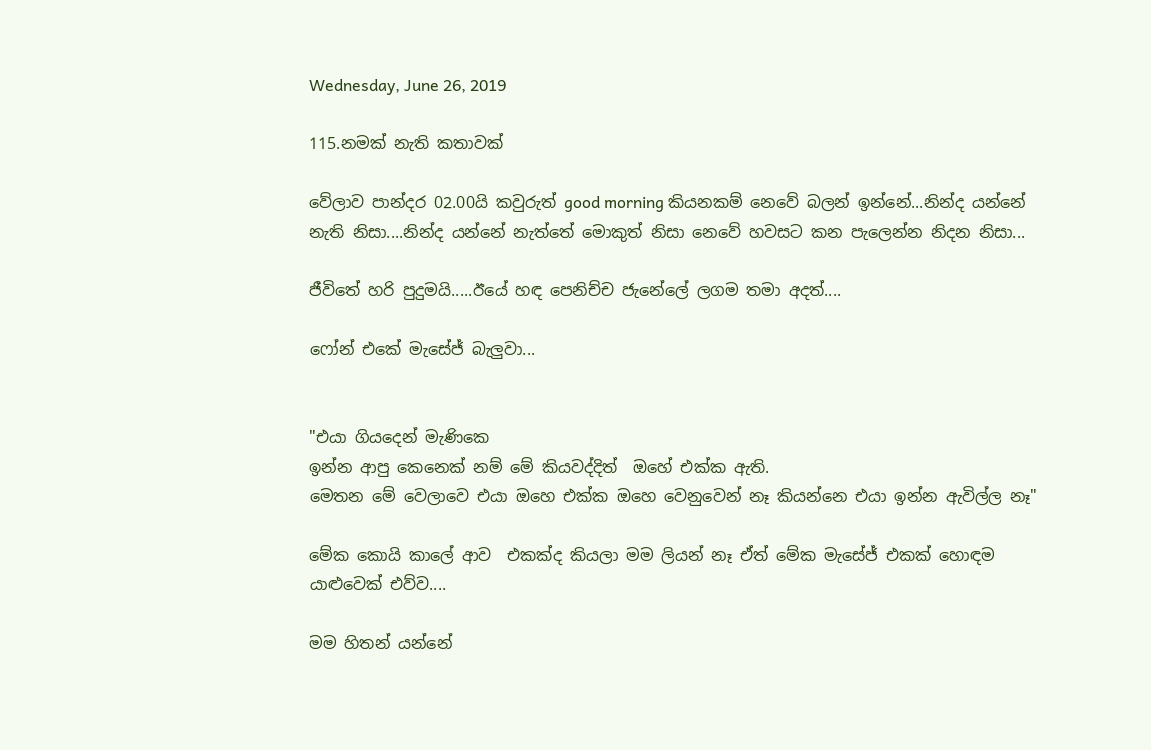Wednesday, June 26, 2019

115.නමක් නැති කතාවක්

වේලාව පාන්දර 02.00යි කවුරුත් good morning කියනකම් නෙවේ බලන් ඉන්නේ...නින්ද යන්නේ නැති නිසා....නින්ද යන්නේ නැත්තේ මොකුත් නිසා නෙවේ හවසට කන පැලෙන්න නිදන නිසා...

ජීවිතේ හරි පුදුමයි.....ඊයේ හඳ පෙනිච්ච ජැනේලේ ලගම තමා අදත්....

ෆෝන් එකේ මැසේජ් බැලුවා...


"එයා ගියදෙන් මැණිකෙ
ඉන්න ආපු කෙනෙක් නම් මේ කියවද්දිත්  ඔහේ එක්ක ඇති.
මෙතන මේ වෙලාවෙ එයා ඔහෙ එක්ක ඔහෙ වෙනුවෙන් නෑ කියන්නෙ එයා ඉන්න ඇවිල්ල නෑ"

මේක කොයි කාලේ ආව  එකක්ද කියලා මම ලියන් නෑ ඒත් මේක මැසේජ් එකක් හොඳම යාළුවෙක් එව්ව....

මම හිතන් යන්නේ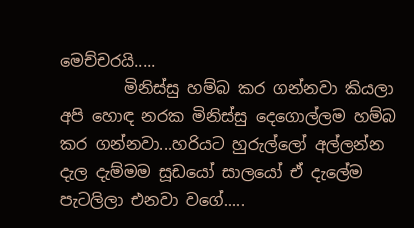මෙච්චරයි.....
        මිනිස්සු හම්බ කර ගන්නවා කියලා අපි හොඳ නරක මිනිස්සු දෙගොල්ලම හම්බ කර ගන්නවා...හරියට හුරුල්ලෝ අල්ලන්න දැල දැම්මම සූඩයෝ සාලයෝ ඒ දැලේම පැටලිලා එනවා වගේ.....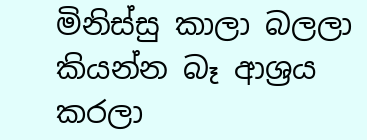මිනිස්සු කාලා බලලා කියන්න බෑ ආශ්‍රය කරලා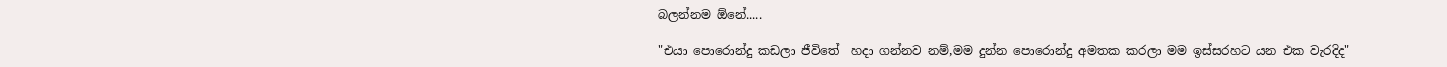බලන්නම ඕනේ.....

"එයා පොරොන්දු කඩලා ජීවිතේ  හදා ගන්නව නම්,මම දුන්න පොරොන්දු අමතක කරලා මම ඉස්සරහට යන එක වැරදිද"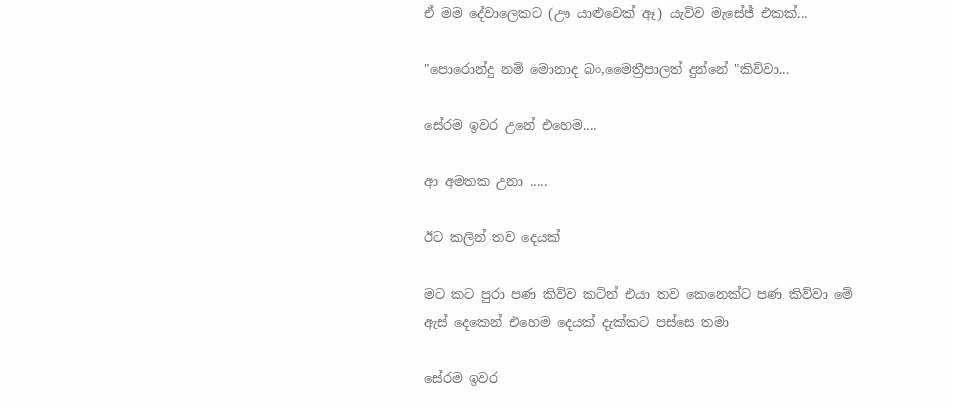ඒ මම දේවාලෙකට (ඌ යාළුවෙක් ඈ) යැව්ව මැසේජ් එකක්...

"පොරොන්දු නම් මොනාද බං,මෛත්‍රීපාලත් දුන්නේ "කිව්වා...

සේරම ඉවර උනේ එහෙම....

ආ අමතක උනා .....

ඊට කලින් තව දෙයක්

මට කට පුරා පණ කිව්ව කටින් එයා තව කෙනෙක්ට පණ කිව්වා මේ ඇස් දෙකෙන් එහෙම දෙයක් දැක්කට පස්සෙ තමා

සේරම ඉවර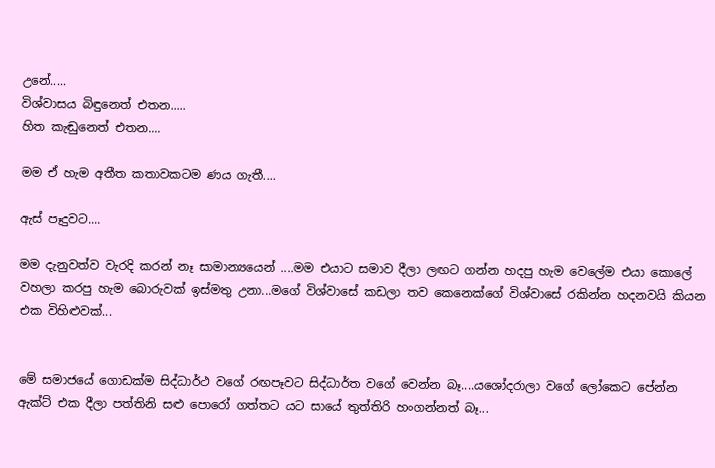උනේ.....
විශ්වාසය බිඳුනෙත් එතන.....
හිත කැඬුනෙත් එතන....

මම ඒ හැම අතීත කතාවකටම ණය ගැතී....

ඇස් පෑදුවට....

මම දැනුවත්ව වැරදි කරන් නෑ සාමාන්‍යයෙන් ....මම එයාට සමාව දීලා ලඟට ගන්න හදපු හැම වෙලේම එයා කොලේ වහලා කරපු හැම බොරුවක් ඉස්මතු උනා...මගේ විශ්වාසේ කඩලා තව කෙනෙක්ගේ විශ්වාසේ රකින්න හදනවයි කියන එක විහිළුවක්...


මේ සමාජයේ ගොඩක්ම සිද්ධාර්ථ වගේ රඟපෑවට සිද්ධාර්ත වගේ වෙන්න බෑ....යශෝදරාලා වගේ ලෝකෙට පේන්න ඇක්ට් එක දීලා පත්තිනි සළු පොරෝ ගත්තට යට සායේ තුත්තිරි හංගන්නත් බෑ...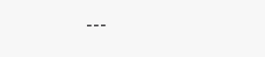---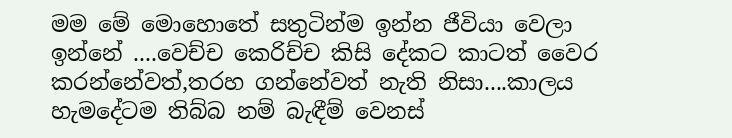මම මේ මොහොතේ සතුටින්ම ඉන්න ජීවියා වෙලා ඉන්නේ ....වෙච්ච කෙරිච්ච කිසි දේකට කාටත් වෛර කරන්නේවත්,තරහ ගන්නේවත් නැති නිසා....කාලය හැමදේටම තිබ්බ නම් බැඳීම් වෙනස්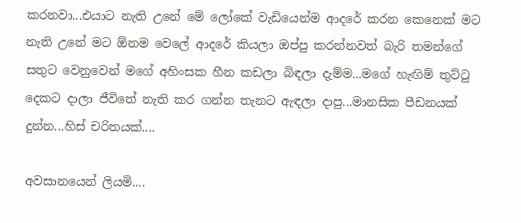කරනවා...එයාට නැති උනේ මේ ලෝකේ වැඩියෙන්ම ආදරේ කරන කෙනෙක් මට නැති උනේ මට ඕනම වෙලේ ආදරේ කියලා ඔප්පු කරන්නවත් බැරි තමන්ගේ සතුට වෙනුවෙන් මගේ අහිංසක හීන කඩලා බිඳලා දැම්ම...මගේ හැඟිම් තුට්ටු දෙකට දාලා ජීවිතේ නැති කර ගන්න තැනට ඇඳලා දාපු...මානසික පීඩනයක් දුන්න...හිස් චරිතයක්....

අවසානයෙන් ලියමි....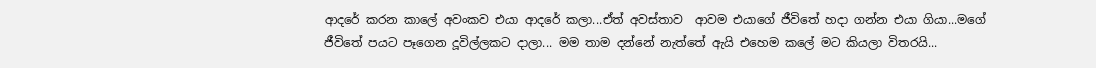ආදරේ කරන කාලේ අවංකව එයා ආදරේ කලා...ඒත් අවස්තාව  ආවම එයාගේ ජීවිතේ හදා ගන්න එයා ගියා...මගේ ජීවිතේ පයට පෑගෙන දූවිල්ලකට දාලා... මම තාම දන්නේ නැත්තේ ඇයි එහෙම කලේ මට කියලා විතරයි...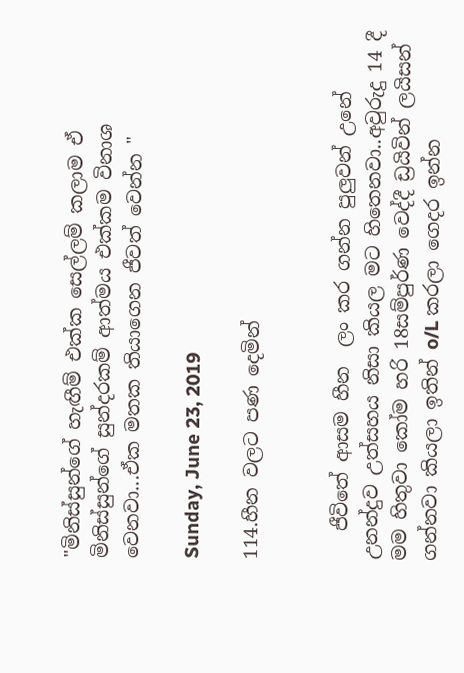"මිනිස්සුන්ගේ හැඟීම් එක්ක සෙල්ලම් කලාම ඒ මිනිස්සුන්ගේ සුන්දරකම් ආත්මය එක්කම විනාශ වෙනවා...ඒක මතක තියාගෙන ජීවත් වෙන්න "

Sunday, June 23, 2019

114.හීන වලට පණ දෙමින්


   ජීවිතේ ආසම හීන  ලං කර ගන්න පුලුවන් උනේ උනන්දුව උත්සහය නිසා කියල මට හිතෙනවා..අවුරුදු 14 දී මම හිතුවා කෝම හරි 18සම්පුර්ණ වෙද්දී ඩ්‍රයිවින් ලයිසන් ගන්නවා කියලා ඉතින් o/L කරලා ගෙදර ඉන්න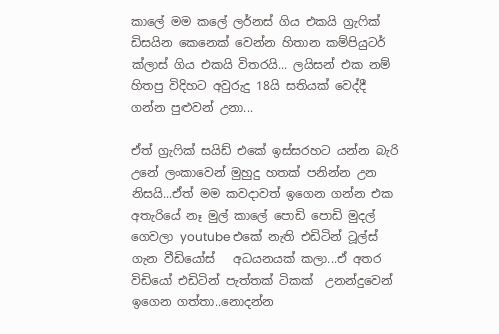කාලේ මම කලේ ලර්නස් ගිය එකයි ග්‍රැෆික් ඩිසයින කෙනෙක් වෙන්න හිතාන කම්පියුටර් ක්ලාස් ගිය එකයි විතරයි... ලයිසන් එක නම් හිතපු විදිහට අවුරුදු 18යි සතියක් වෙද්දී ගන්න පුළුවන් උනා...

ඒත් ග්‍රැෆික් සයිඩ් එකේ ඉස්සරහට යන්න බැරි උනේ ලංකාවෙන් මුහුදු හතක් පනින්න උන නිසයි...ඒත් මම කවදාවත් ඉගෙන ගන්න එක අතැරියේ නෑ මුල් කාලේ පොඩි පොඩි මුදල් ගෙවලා youtube එකේ නැති එඩිටින් ටූල්ස් ගැන වීඩියෝස්   අධයනයක් කලා...ඒ අතර විඩියෝ එඩිටින් පැත්තක් ටිකක්  උනන්දුවෙන් ඉගෙන ගත්තා..නොදන්න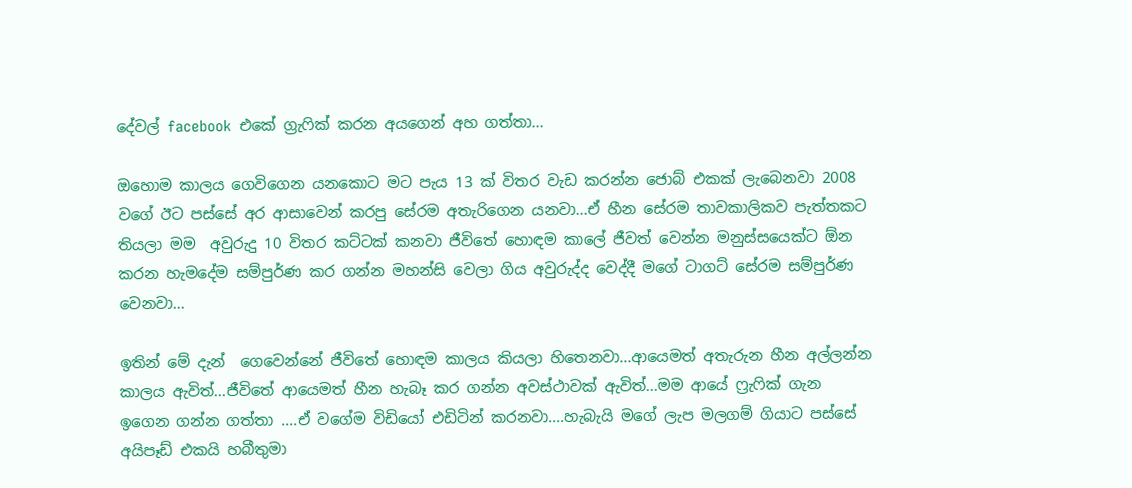දේවල් facebook  එකේ ග්‍රැෆික් කරන අයගෙන් අහ ගත්තා...

ඔහොම කාලය ගෙවිගෙන යනකොට මට පැය 13 ක් විතර වැඩ කරන්න ජොබ් එකක් ලැබෙනවා 2008 වගේ ඊට පස්සේ අර ආසාවෙන් කරපු සේරම අතැරිගෙන යනවා...ඒ හීන සේරම තාවකාලිකව පැත්තකට තියලා මම  අවුරුදු 10 විතර කට්ටක් කනවා ජීවිතේ හොඳම කාලේ ජීවත් වෙන්න මනුස්සයෙක්ට ඕන කරන හැමදේම සම්පුර්ණ කර ගන්න මහන්සි වෙලා ගිය අවුරුද්ද වෙද්දී මගේ ටාගට් සේරම සම්පුර්ණ වෙනවා...

ඉතින් මේ දැන්  ගෙවෙන්නේ ජීවිතේ හොඳම කාලය කියලා හිතෙනවා...ආයෙමත් අතැරුන හීන අල්ලන්න කාලය ඇවිත්...ජීවිතේ ආයෙමත් හීන හැබෑ කර ගන්න අවස්ථාවක් ඇවිත්...මම ආයේ ෆ්‍රැෆික් ගැන ඉගෙන ගන්න ගත්තා ....ඒ වගේම විඩියෝ එඩිටින් කරනවා....හැබැයි මගේ ලැප මලගම් ගියාට පස්සේ අයිපෑඩ් එකයි හබීතුමා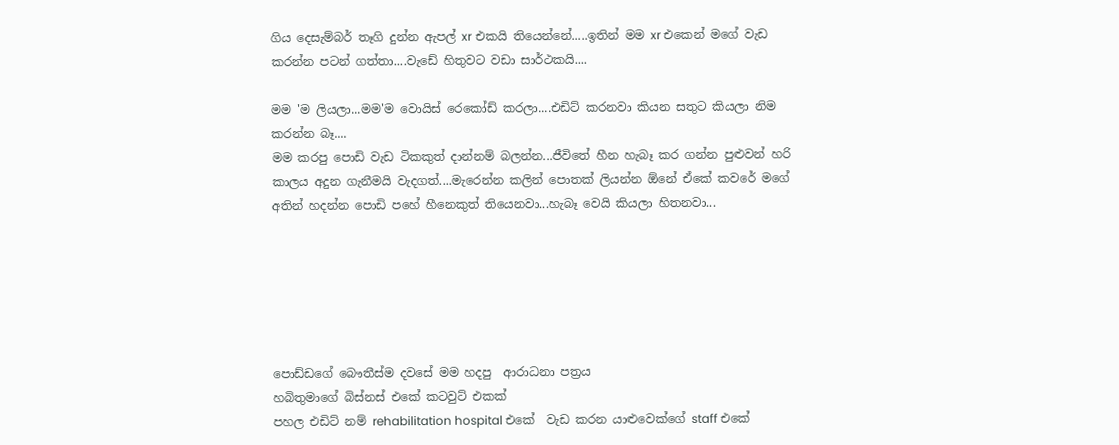ගිය දෙසැම්බර් තෑගි දුන්න ඇපල් xr එකයි තියෙන්නේ.....ඉතින් මම xr එකෙන් මගේ වැඩ කරන්න පටන් ගත්තා....වැඩේ හිතුවට වඩා සාර්ථකයි....

මම 'ම ලියලා...මම'ම වොයිස් රෙකෝඩ් කරලා....එඩිට් කරනවා කියන සතුට කියලා නිම කරන්න බෑ....
මම කරපු පොඩි වැඩ ටිකකුත් දාන්නම් බලන්න...ජීවිතේ හීන හැබෑ කර ගන්න පුළුවන් හරි කාලය අදුන ගැනීමයි වැදගත්....මැරෙන්න කලින් පොතක් ලියන්න ඕනේ ඒකේ කවරේ මගේ අතින් හදන්න පොඩි පහේ හීනෙකුත් තියෙනවා...හැබෑ වෙයි කියලා හිතනවා...






පොඩ්ඩගේ බෞතීස්ම දවසේ මම හදපු  ආරාධනා පත්‍රය
හබිතුමාගේ බිස්නස් එකේ කටවුට් එකක්
පහල එඩිට් නම් rehabilitation hospital එකේ  වැඩ කරන යාළුවෙක්ගේ staff එකේ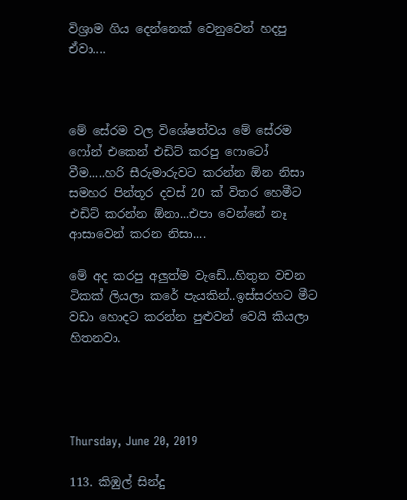විශ්‍රාම ගිය දෙන්නෙක් වෙනුවෙන් හදපු ඒවා....



මේ සේරම වල විශේෂත්වය මේ සේරම ෆෝන් එකෙන් එඩිට් කරපු ෆොටෝ වීම.....හරි සීරුමාරුවට කරන්න ඕන නිසා සමහර පින්තූර දවස් 20 ක් විතර හෙමීට එඩිට් කරන්න ඕනා...එපා වෙන්නේ නෑ ආසාවෙන් කරන නිසා....

මේ අද කරපු අලුත්ම වැඩේ...හිතුන වචන ටිකක් ලියලා කරේ පැයකින්..ඉස්සරහට මීට වඩා හොදට කරන්න පුළුවන් වෙයි කියලා හිතනවා.




Thursday, June 20, 2019

113. කිඹුල් සින්දු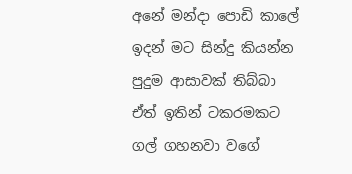අනේ මන්දා පොඩි කාලේ ඉදන් මට සින්දු කියන්න පුදුම ආසාවක් තිබ්බා ඒත් ඉතින් ටකරමකට ගල් ගහනවා වගේ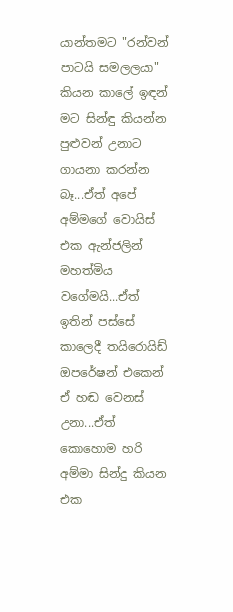යාන්තමට "රන්වන් පාටයි සමලලයා" කියන කාලේ ඉඳන් මට සින්ඳු කියන්න පුළුවන් උනාට ගායනා කරන්න බෑ...ඒත් අපේ අම්මගේ වොයිස් එක ඇන්ජලින් මහත්මිය වගේමයි...ඒත් ඉතින් පස්සේ කාලෙදී තයිරොයිඩ් ඔපරේෂන් එකෙන් ඒ හඬ වෙනස් උනා...ඒත් කොහොම හරි අම්මා සින්දු කියන එක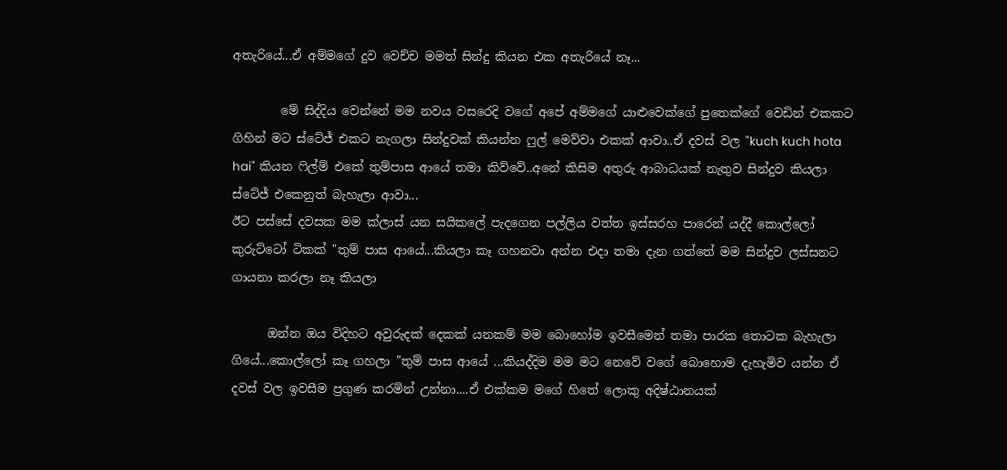අතැරියේ...ඒ අම්මගේ දුව වෙච්ච මමත් සින්දු කියන එක අතැරියේ නෑ...

        මේ සිද්දිය වෙන්නේ මම නවය වසරෙදි වගේ අපේ අම්මගේ යාළුවෙක්ගේ පුතෙක්ගේ වෙඩින් එකකට ගිහින් මට ස්ටේජ් එකට නැගලා සින්දුවක් කියන්න ෆුල් මෙව්වා එකක් ආවා..ඒ දවස් වල "kuch kuch hota hai" කියන ෆිල්ම් එකේ තුම්පාස ආයේ තමා කිව්වේ..අනේ කිසිම අතුරු ආබාධයක් නැතුව සින්දුව කියලා ස්ටේජ් එකෙනුත් බැහැලා ආවා...
ඊට පස්සේ දවසක මම ක්ලාස් යන සයිකලේ පැදගෙන පල්ලිය වත්ත ඉස්සරහ පාරෙන් යද්දී කොල්ලෝ කුරුට්ටෝ ටිකක් "තුම් පාස ආයේ...කියලා කෑ ගහනවා අන්න එදා තමා දැන ගත්තේ මම සින්දුව ලස්සනට ගායනා කරලා නෑ කියලා

      ඔන්න ඔය විදිහට අවුරුදක් දෙකක් යනකම් මම බොහෝම ඉවසීමෙන් තමා පාරක තොටක බැහැලා ගියේ...කොල්ලෝ කෑ ගහලා "තුම් පාස ආයේ ...කියද්දිම මම මට නෙවේ වගේ බොහොම දැහැමිව යන්න ඒ දවස් වල ඉවසීම ප්‍රගුණ කරමින් උන්නා....ඒ එක්කම මගේ හිතේ ලොකු අදිෂ්ඨානයක්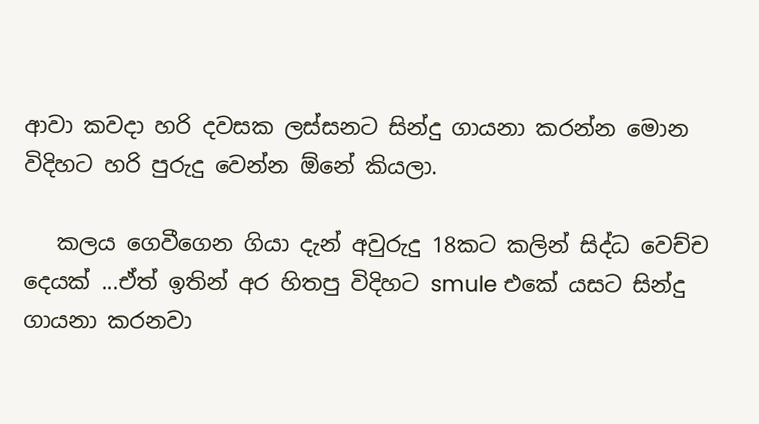ආවා කවදා හරි දවසක ලස්සනට සින්දු ගායනා කරන්න මොන විදිහට හරි පුරුදු වෙන්න ඕනේ කියලා.

   කලය ගෙවීගෙන ගියා දැන් අවුරුදු 18කට කලින් සිද්ධ වෙච්ච දෙයක් ...ඒත් ඉතින් අර හිතපු විදිහට smule එකේ යසට සින්දු ගායනා කරනවා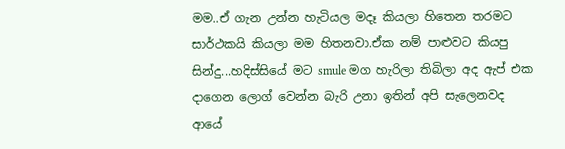මම..ඒ ගැන උන්න හැටියල මදෑ කියලා හිතෙන තරමට සාර්ථකයි කියලා මම හිතනවා.ඒක නම් පාළුවට කියපු සින්දු...හදිස්සියේ මට smule මග හැරිලා තිබිලා අද ඇප් එක දාගෙන ලොග් වෙන්න බැරි උනා ඉතින් අපි සැලෙනවද ආයේ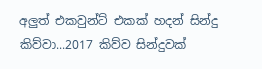අලුත් එකවුන්ට් එකක් හදන් සින්දු කිව්වා...2017 කිව්ව සින්දුවක්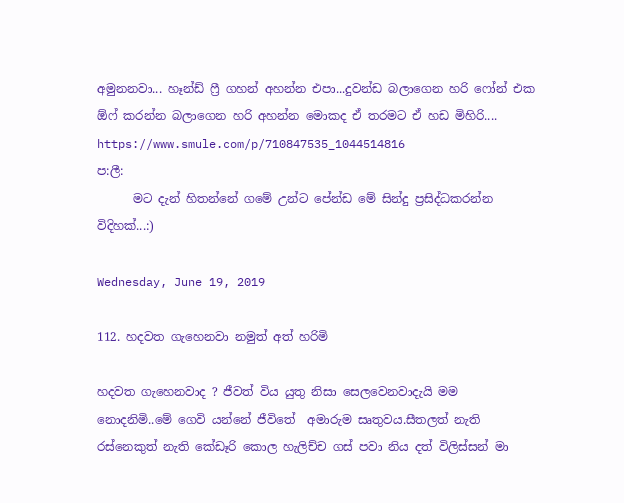අමුනනවා... හෑන්ඩ් ෆ්‍රී ගහන් අහන්න එපා...දුවන්ඩ බලාගෙන හරි ෆෝන් එක ඕෆ් කරන්න බලාගෙන හරි අහන්න මොකද ඒ තරමට ඒ හඩ මිහිරි....
https://www.smule.com/p/710847535_1044514816
ප:ලී:
      මට දැන් හිතන්නේ ගමේ උන්ට පේන්ඩ මේ සින්දු ප්‍රසිද්ධකරන්න විදිහක්...:)

Wednesday, June 19, 2019

112. හදවත ගැහෙනවා නමුත් අත් හරිමි

හදවත ගැහෙනවාද ? ජීවත් විය යුතු නිසා සෙලවෙනවාදැයි මම නොදනිමි..මේ ගෙවි යන්නේ ජීවිතේ  අමාරුම සෘතුවය.සීතලත් නැති රස්නෙකුත් නැති කේඩෑරි කොල හැලිච්ච ගස් පවා නිය දත් විලිස්සන් මා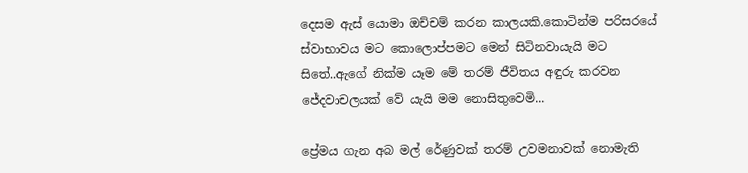දෙසම ඇස් යොමා ඔච්චම් කරන කාලයකි.කොටින්ම පරිසරයේ ස්වාභාවය මට කොලොප්පමට මෙන් සිටිනවායැයි මට සිතේ..ඇගේ නික්ම යෑම මේ තරම් ජීවිතය අඳුරු කරවන ජේදවාචලයක් වේ යැයි මම නොසිතුවෙමි...

ප්‍රේමය ගැන අබ මල් රේණුවක් තරම් උවමනාවක් නොමැති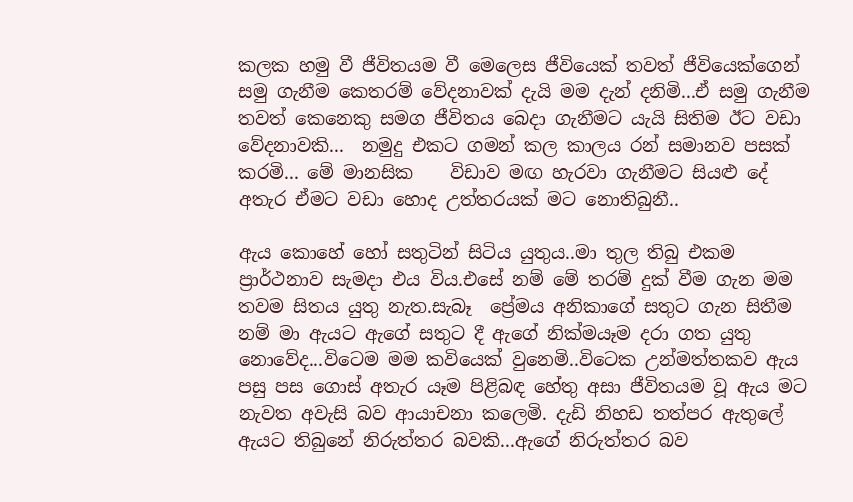කලක හමු වී ජීවිතයම වී මෙලෙස ජීවියෙක් තවත් ජීවියෙක්ගෙන් සමු ගැනීම කෙතරම් වේදනාවක් දැයි මම දැන් දනිමි...ඒ සමු ගැනීම තවත් කෙනෙකු සමග ජීවිතය බෙදා ගැනීමට යැයි සිතිම ඊට වඩා වේදනාවකි...  නමුදු එකට ගමන් කල කාලය රන් සමානව පසක් කරමි... මේ මානසික    විඩාව මඟ හැරවා ගැනීමට සියළු දේ අතැර ඒමට වඩා හොද උත්තරයක් මට නොතිබුනී..

ඇය කොහේ හෝ සතුටින් සිටිය යුතුය..මා තුල තිබු එකම ප්‍රාර්ථනාව සැමදා එය විය.එසේ නම් මේ තරම් දුක් වීම ගැන මම තවම සිතය යුතු නැත.සැබෑ  ප්‍රේමය අනිකාගේ සතුට ගැන සිතීම නම් මා ඇයට ඇගේ සතුට දී ඇගේ නික්මයෑම දරා ගත යුතු නොවේද...විටෙම මම කවියෙක් වුනෙමි..විටෙක උන්මත්තකව ඇය පසු පස ගොස් අතැර යෑම පිළිබඳ හේතු අසා ජීවිතයම වූ ඇය මට නැවත අවැසි බව ආයාචනා කලෙමි. දැඩි නිහඩ තත්පර ඇතුලේ ඇයට තිබුනේ නිරුත්තර බවකි...ඇගේ නිරුත්තර බව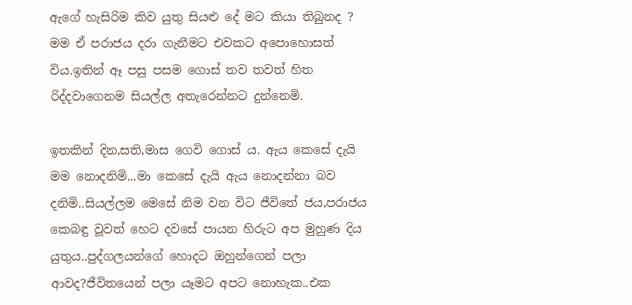ඇගේ හැසිරිම කිව යුතු සියළු දේ මට කියා තිබුනද ? මම ඒ පරාජය දරා ගැනීමට එවකට අපොහොසත් විය.ඉතින් ඈ පසු පසම ගොස් තව තවත් හිත රිද්දවාගෙනම සියල්ල අතැරෙන්නට දුන්නෙමි.

ඉතකින් දින,සති,මාස ගෙවි ගොස් ය. ඇය කෙසේ දැයි මම නොදනිමි...මා කෙසේ දැයි ඇය නොදන්නා බව දනිමි..සියල්ලම මෙසේ නිම වන විට ජීවිතේ ජය,පරාජය කෙබඳු වූවත් හෙට දවසේ පායන හිරුට අප මුහුණ දිය යුතුය..පුද්ගලයන්ගේ හොදට ඔහුන්ගෙන් පලා ආවද?ජීවිතයෙන් පලා යෑමට අපට නොහැක..එක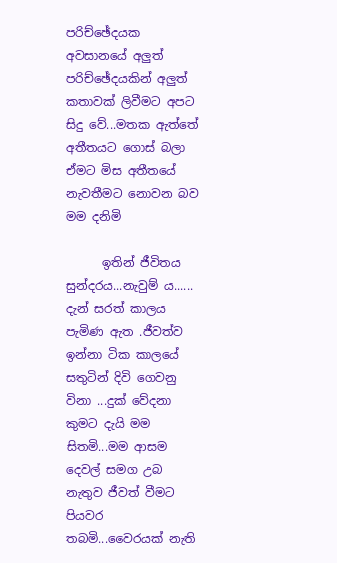පරිච්ඡේදයක අවසානයේ අලුත් පරිච්ඡේදයකින් අලුත් කතාවක් ලිවීමට අපට සිදු වේ...මතක ඇත්තේ අතීතයට ගොස් බලා ඒමට මිස අතීතයේ නැවතීමට නොවන බව මම දනිමි

      ඉතින් ජීවිතය සුන්දරය...නැවුම්‍ ය......  දැන් සරත් කාලය පැමිණ ඇත .ජීවත්ව ඉන්නා ටික කාලයේ සතුටින් දිවි ගෙවනු විනා ...දුක් වේදනා කුමට දැයි මම සිතමි...මම ආසම දෙවල් සමග උබ නැතුව ජීවත් වීමට පියවර තබමි...වෛරයක් නැති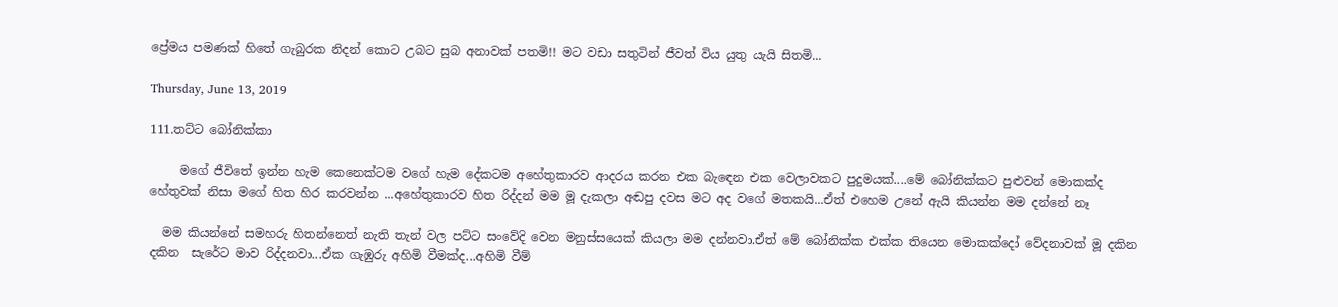ප්‍රේමය පමණක් හිතේ ගැබුරක නිදන් කොට උබට සුබ අනාවක් පතමි!! මට වඩා සතුටින් ජීවත් විය යුතු යැයි සිතමි...

Thursday, June 13, 2019

111.තට්ට බෝනික්කා

     මගේ ජීවිතේ ඉන්න හැම කෙනෙක්ටම වගේ හැම දේකටම අහේතුකාරව ආදරය කරන එක බැඳෙන එක වෙලාවකට පුදුමයක්....මේ බෝනික්කට පුළුවන් මොකක්ද හේතුවක් නිසා මගේ හිත හිර කරවන්න ...අහේතුකාරව හිත රිද්දන් මම මූ දැකලා අඬපු දවස මට අද වගේ මතකයි...ඒත් එහෙම උනේ ඇයි කියන්න මම දන්නේ නෑ

  මම කියන්නේ සමහරු හිතන්නෙත් නැති තැන් වල පට්ට සංවේදි වෙන මනුස්සයෙක් කියලා මම දන්නවා.ඒත් මේ බෝනික්ක එක්ක තියෙන මොකක්දෝ වේදනාවක් මූ දකින දකින  සැරේට මාව රිද්දනවා...ඒක ගැඹුරු අහිමි වීමක්ද...අහිමි වීම්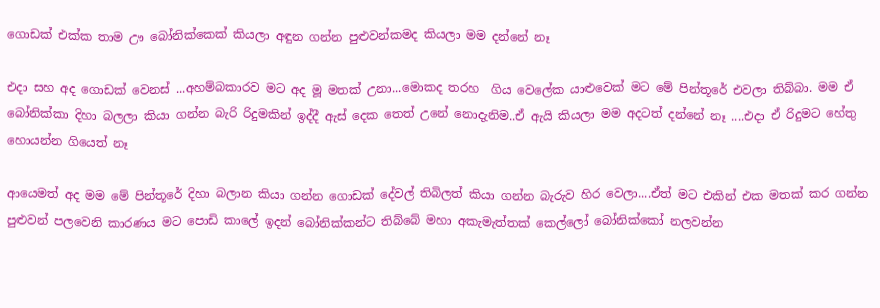ගොඩක් එක්ක තාම ඌ බෝනික්කෙක් කියලා අඳුන ගන්න පුළුවන්කමද කියලා මම දන්නේ නෑ

එදා සහ අද ගොඩක් වෙනස් ...අහම්බකාරව මට අද මූ මතක් උනා...මොකද තරහ  ගිය වෙලේක යාළුවෙක් මට මේ පින්තූරේ එවලා තිබ්බා. මම ඒ බෝනික්කා දිහා බලලා කියා ගන්න බැරි රිදුමකින් ඉද්දී ඇස් දෙක තෙත් උනේ නොදැනිම..ඒ ඇයි කියලා මම අදටත් දන්නේ නෑ ....එදා ඒ රිදුමට හේතු  හොයන්න ගියෙත් නෑ

ආයෙමත් අද මම මේ පින්තූරේ දිහා බලාන කියා ගන්න ගොඩක් දේවල් තිබිලත් කියා ගන්න බැරුව හිර වෙලා....ඒත් මට එකින් එක මතක් කර ගන්න පුළුවන් පලවෙනි කාරණය මට පොඩි කාලේ ඉදන් බෝනික්කන්ට තිබ්බේ මහා අකැමැත්තක් කෙල්ලෝ බෝනික්කෝ නලවන්න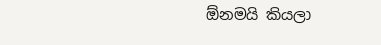ඕනමයි කියලා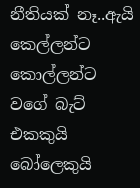නීතියක් නෑ..ඇයි කෙල්ලන්ට කොල්ලන්ට වගේ බැට් එකකුයි බෝලෙකුයි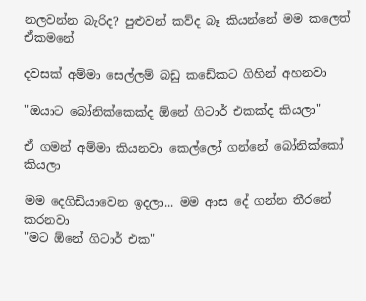නලවන්න බැරිද? පුළුවන් කව්ද බෑ කියන්නේ මම කලෙත් ඒකමනේ

දවසක් අම්මා සෙල්ලම් බඩු කඩේකට ගිහින් අහනවා

"ඔයාට බෝනික්කෙක්ද ඕනේ ගිටාර් එකක්ද කියලා"

ඒ ගමන් අම්මා කියනවා කෙල්ලෝ ගන්නේ බෝනික්කෝ කියලා

මම දෙගිඩියාවෙන ඉදලා... මම ආස දේ ගන්න තීරනේ කරනවා
"මට ඕනේ ගිටාර් එක"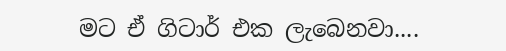මට ඒ ගිටාර් එක ලැබෙනවා....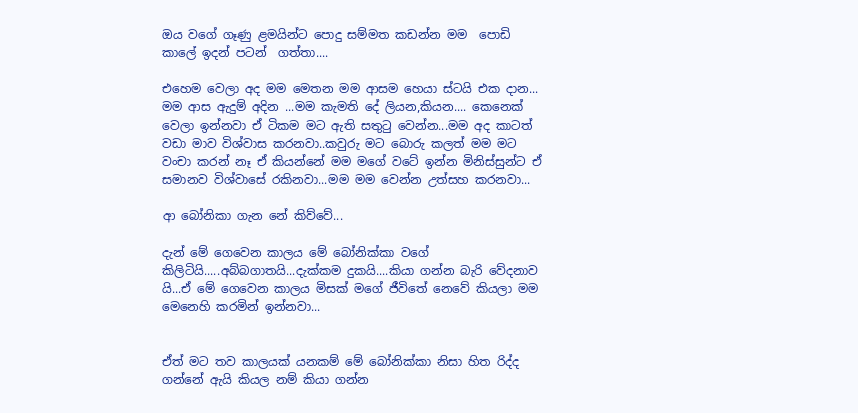ඔය වගේ ගෑණු ළමයින්ට පොදු සම්මත කඩන්න මම  පොඩි කාලේ ඉදන් පටන්  ගත්තා....

එහෙම වෙලා අද මම මෙතන මම ආසම හෙයා ස්ටයි එක දාන... මම ආස ඇදුම් අදින ...මම කැමති දේ ලියන,කියන.... කෙනෙක් වෙලා ඉන්නවා ඒ ටිකම මට ඇති සතුටු වෙන්න...මම අද කාටත් වඩා මාව විශ්වාස කරනවා..කවුරු මට බොරු කලත් මම මට වංචා කරන් නෑ ඒ කියන්නේ මම මගේ වටේ ඉන්න මිනිස්සුන්ට ඒ සමානව විශ්වාසේ රකිනවා...මම මම වෙන්න උත්සහ කරනවා...

ආ බෝනිකා ගැන නේ කිව්වේ...

දැන් මේ ගෙවෙන කාලය මේ බෝනික්කා වගේ කිලිටියි.....අබ්බගාතයි...දැක්කම දුකයි....කියා ගන්න බැරි වේදනාව යි...ඒ මේ ගෙවෙන කාලය මිසක් මගේ ජීවිතේ නෙවේ කියලා මම මෙනෙහි කරමින් ඉන්නවා...


ඒත් මට තව කාලයක් යනකම් මේ බෝනික්කා නිසා හිත රිද්ද ගන්නේ ඇයි කියල නම් කියා ගන්න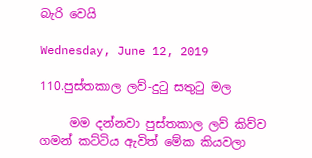බැරි වෙයි

Wednesday, June 12, 2019

110.පුස්තකාල ලව්-දුටු සතුටු මල

     මම දන්නවා පුස්තකාල ලව් කිව්ව ගමන් කට්ටිය ඇවිත් මේක කියවලා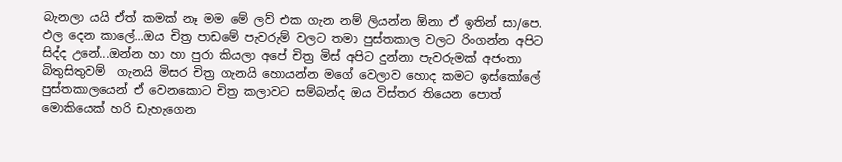බැනලා යයි ඒත් කමක් නෑ මම මේ ලව් එක ගැන නම් ලියන්න ඕනා ඒ ඉතින් සා/පෙ. ඵල දෙන කාලේ...ඔය චිත්‍ර පාඩමේ පැවරුම් වලට තමා පුස්තකාල වලට රිංගන්න අපිට සිද්ද උනේ...ඔන්න හා හා පුරා කියලා අපේ චිත්‍ර මිස් අපිට දුන්නා පැවරුමක් අජංතා බිතුසිතුවම්  ගැනයි මිසර චිත්‍ර ගැනයි හොයන්න මගේ වෙලාව හොද කමට ඉස්කෝලේ පුස්තකාලයෙන් ඒ වෙනකොට චිත්‍ර කලාවට සම්බන්ද ඔය විස්තර තියෙන පොත් මොකියෙක් හරි ඩැහැගෙන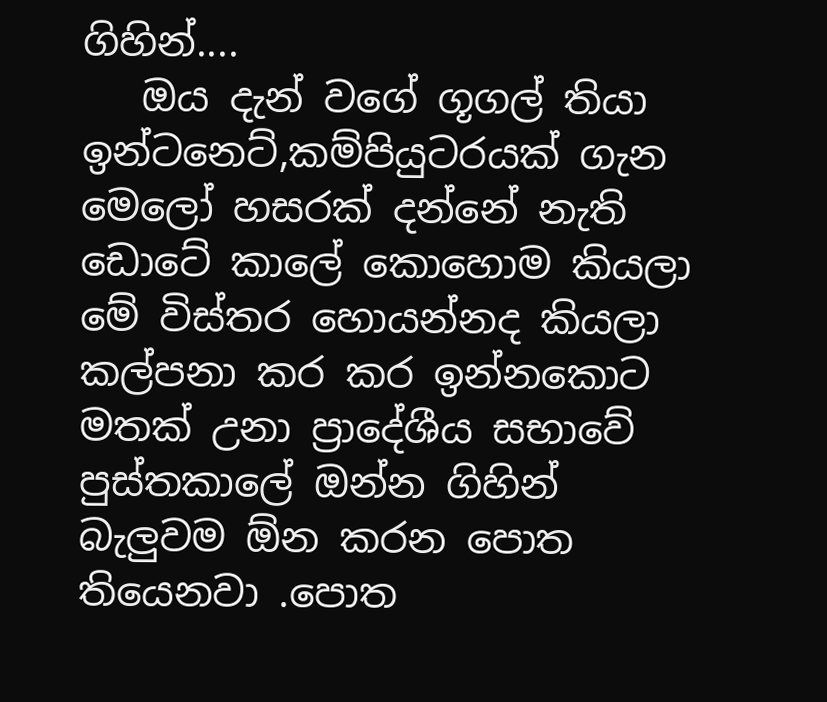ගිහින්....
   ඔය දැන් වගේ ගූගල් තියා ඉන්ටනෙට්,කම්පියුටරයක් ගැන මෙලෝ හසරක් දන්නේ නැති ඩොටේ කාලේ කොහොම කියලා මේ විස්තර හොයන්නද කියලා කල්පනා කර කර ඉන්නකොට මතක් උනා ප්‍රාදේශීය සභාවේ පුස්තකාලේ ඔන්න ගිහින් බැලුවම ඕන කරන පොත තියෙනවා .පොත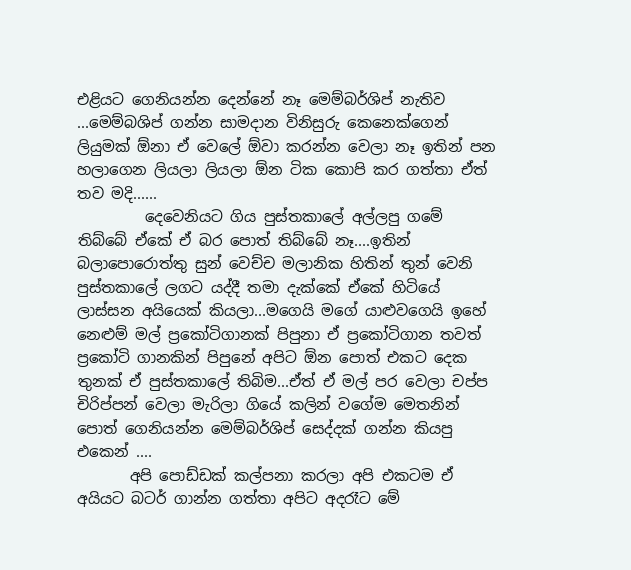එළියට ගෙනියන්න දෙන්නේ නෑ මෙම්බර්ශිප් නැතිව ...මෙම්බශිප් ගන්න සාමදාන විනිසුරු කෙනෙක්ගෙන් ලියුමක් ඕනා ඒ වෙලේ ඕවා කරන්න වෙලා නෑ ඉතින් පන හලාගෙන ලියලා ලියලා ඕන ටික කොපි කර ගත්තා ඒත් තව මදි......
         දෙවෙනියට ගිය පුස්තකාලේ අල්ලපු ගමේ තිබ්බේ ඒකේ ඒ බර පොත් තිබ්බේ නෑ....ඉතින් බලාපොරොත්තු සුන් වෙච්ච මලානික හිතින් තුන් වෙනි පුස්තකාලේ ලගට යද්දී තමා දැක්කේ ඒකේ හිටියේ ලාස්සන අයියෙක් කියලා...මගෙයි මගේ යාළුවගෙයි ඉහේ නෙළුම් මල් ප්‍රකෝටිගානක් පිපුනා ඒ ප්‍රකෝටිගාන තවත් ප්‍රකෝටි ගානකින් පිපුනේ අපිට ඕන පොත් එකට දෙක තුනක් ඒ පුස්තකාලේ තිබිම...ඒත් ඒ මල් පර වෙලා චප්ප චිරිප්පන් වෙලා මැරිලා ගියේ කලින් වගේම මෙතනින් පොත් ගෙනියන්න මෙම්බර්ශිප් සෙද්දක් ගන්න කියපු එකෙන් ....
       අපි පොඩ්ඩක් කල්පනා කරලා අපි එකටම ඒ අයියට බටර් ගාන්න ගත්තා අපිට අදරෑට මේ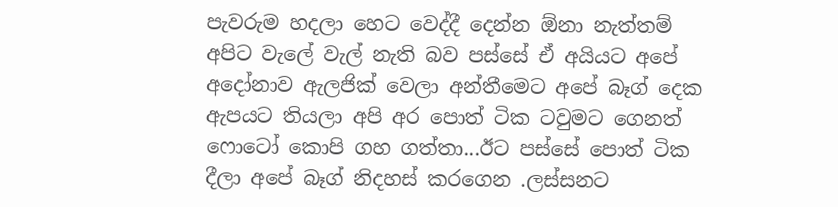පැවරුම හදලා හෙට වෙද්දී දෙන්න ඕනා නැත්තම් අපිට වැලේ වැල් නැති බව පස්සේ ඒ අයියට අපේ අදෝනාව ඇලජික් වෙලා අන්තීමෙට අපේ බෑග් දෙක ඇපයට තියලා අපි අර පොත් ටික ටවුමට ගෙනත් ෆොටෝ කොපි ගහ ගත්තා...ඊට පස්සේ පොත් ටික දීලා අපේ බෑග් නිදහස් කරගෙන .ලස්සනට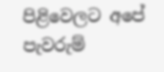පිළිවෙලට අපේ පැවරුම්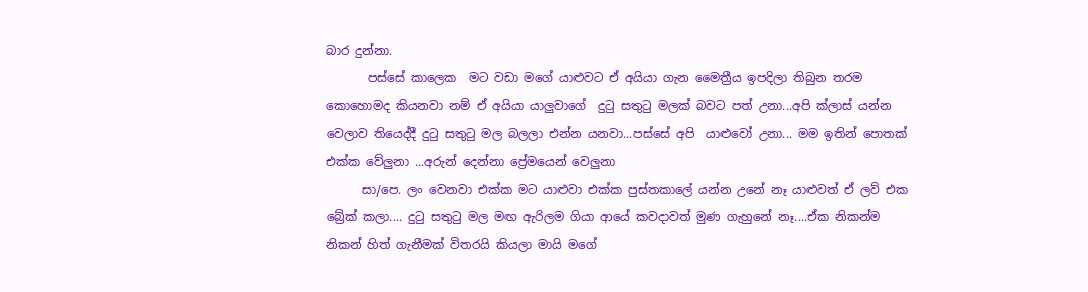බාර දුන්නා.
       පස්සේ කාලෙක  මට වඩා මගේ යාළුවට ඒ අයියා ගැන මෛත්‍රීය ඉපදිලා තිබුන තරම කොහොමද කියනවා නම් ඒ අයියා යාලුවාගේ  දුටු සතුටු මලක් බවට පත් උනා...අපි ක්ලාස් යන්න වෙලාව තියෙද්දී දුටු සතුටු මල බලලා එන්න යනවා...පස්සේ අපි  යාළුවෝ උනා... මම ඉතින් පොතක් එක්ක වේලුනා ...අරුන් දෙන්නා ප්‍රේමයෙන් වෙලුනා
      සා/පෙ. ලං වෙනවා එක්ක මට යාළුවා එක්ක පුස්තකාලේ යන්න උනේ නෑ යාළුවත් ඒ ලව් එක බ්‍රේක් කලා.... දුටු සතුටු මල මඟ ඇරිලම ගියා ආයේ කවදාවත් මුණ ගැහුනේ නෑ....ඒක නිකන්ම නිකන් හිත් ගැනීමක් විතරයි කියලා මායි මගේ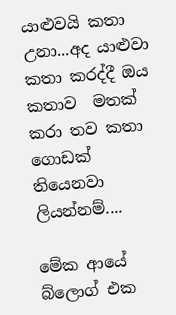යාළුවයි කතා උනා...අද යාළුවා කතා කරද්දී ඔය කතාව  මතක් කරා තව කතා ගොඩක් තියෙනවා ලියන්නම්....

මේක ආයේ බ්ලොග් එක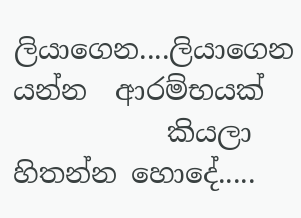ලියාගෙන....ලියාගෙන යන්න  ආරම්භයක්
           කියලා හිතන්න හොදේ.....